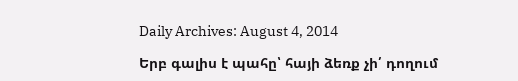Daily Archives: August 4, 2014

Երբ գալիս է պահը՝ հայի ձեռք չի՛ դողում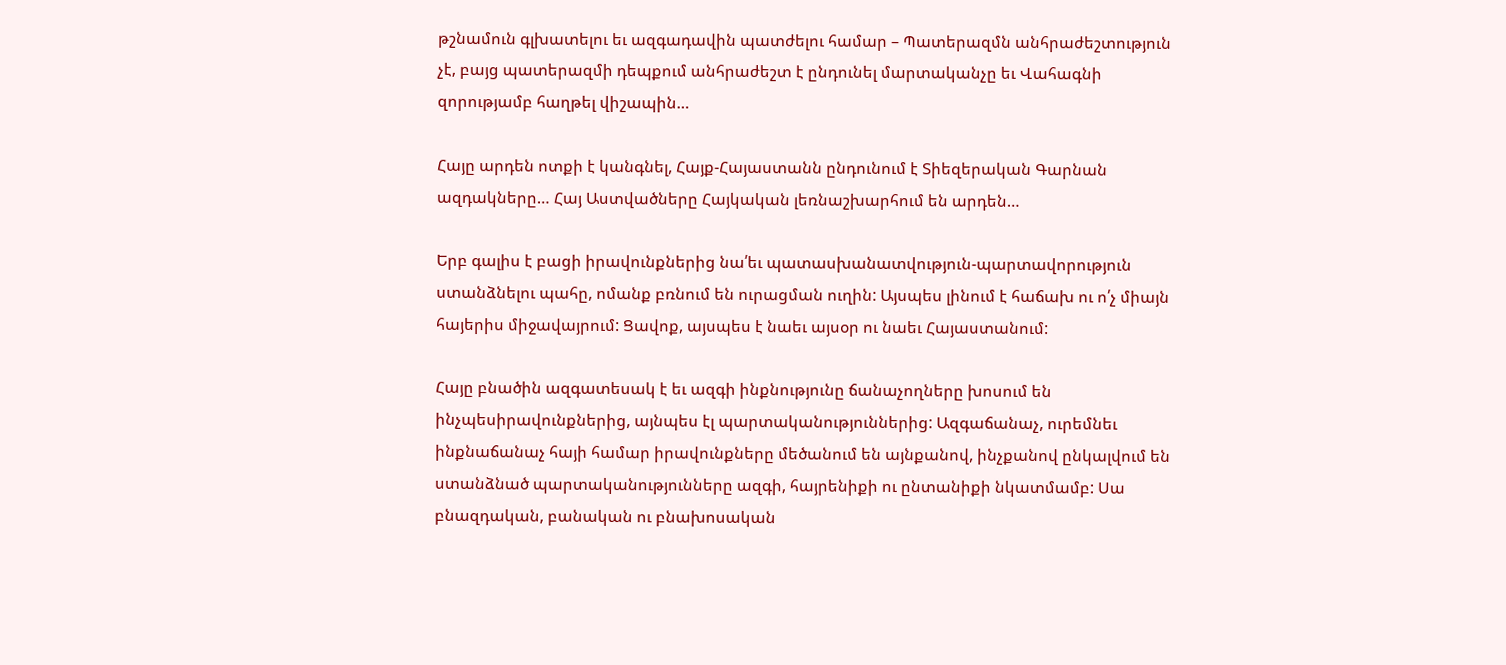թշնամուն գլխատելու եւ ազգադավին պատժելու համար – Պատերազմն անհրաժեշտություն չէ, բայց պատերազմի դեպքում անհրաժեշտ է ընդունել մարտականչը եւ Վահագնի զորությամբ հաղթել վիշապին…

Հայը արդեն ոտքի է կանգնել, Հայք-Հայաստանն ընդունում է Տիեզերական Գարնան ազդակները… Հայ Աստվածները Հայկական լեռնաշխարհում են արդեն…

Երբ գալիս է բացի իրավունքներից նա՛եւ պատասխանատվություն-պարտավորություն ստանձնելու պահը, ոմանք բռնում են ուրացման ուղին: Այսպես լինում է հաճախ ու ո՛չ միայն հայերիս միջավայրում: Ցավոք, այսպես է նաեւ այսօր ու նաեւ Հայաստանում:

Հայը բնածին ազգատեսակ է եւ ազգի ինքնությունը ճանաչողները խոսում են ինչպեսիրավունքներից, այնպես էլ պարտականություններից: Ազգաճանաչ, ուրեմնեւ ինքնաճանաչ հայի համար իրավունքները մեծանում են այնքանով, ինչքանով ընկալվում են ստանձնած պարտականությունները ազգի, հայրենիքի ու ընտանիքի նկատմամբ: Սա բնազդական, բանական ու բնախոսական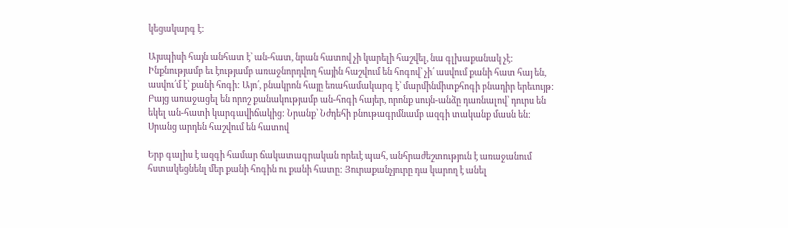կեցակարգ է:

Այսպիսի հայն անհատ է՝ ան-հատ, նրան հատով չի կարելի հաշվել, նա գլխաքանակ չէ: Ինքնությամբ եւ էությամբ առաջնորդվող հային հաշվում են հոգով՝ չի՛ ասվում քանի հատ հայ են, ասվու՛մ է՝ քանի հոգի: Այո՛, բնակրոն հայը եռահամակարգ է՝ մարմինմիտքհոգի բնադիր երեւույթ: Բայց առաջացել են որոշ քանակությամբ ան-հոգի հայեր, որոնք սույն-անձը դառնալով՝ դուրս են եկել ան-հատի կարգավիճակից: Նրանք՝ Նժդեհի բնութագրմնամբ ազգի տականք մասն են: Սրանց արդեն հաշվում են հատով

Երբ գալիս է ազգի համար ճակատագրական որեւէ պահ, անհրաժեշտություն է առաջանում հստակեցնենլ մեր քանի հոգին ու քանի հատը: Յուրաքանչյուրը դա կարող է անել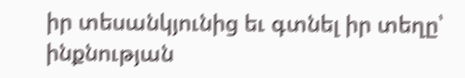իր տեսանկյունից եւ գտնել իր տեղը՝ ինքնության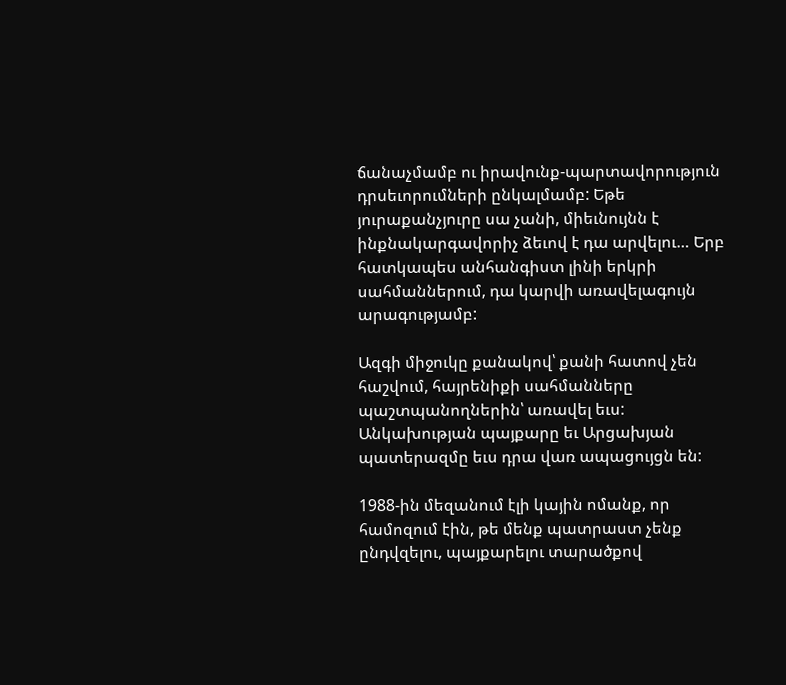ճանաչմամբ ու իրավունք-պարտավորություն դրսեւորումների ընկալմամբ: Եթե յուրաքանչյուրը սա չանի, միեւնույնն է ինքնակարգավորիչ ձեւով է դա արվելու… Երբ հատկապես անհանգիստ լինի երկրի սահմաններում, դա կարվի առավելագույն արագությամբ:

Ազգի միջուկը քանակով՝ քանի հատով չեն հաշվում, հայրենիքի սահմանները պաշտպանողներին՝ առավել եւս: Անկախության պայքարը եւ Արցախյան պատերազմը եւս դրա վառ ապացույցն են:

1988-ին մեզանում էլի կային ոմանք, որ համոզում էին, թե մենք պատրաստ չենք ընդվզելու, պայքարելու տարածքով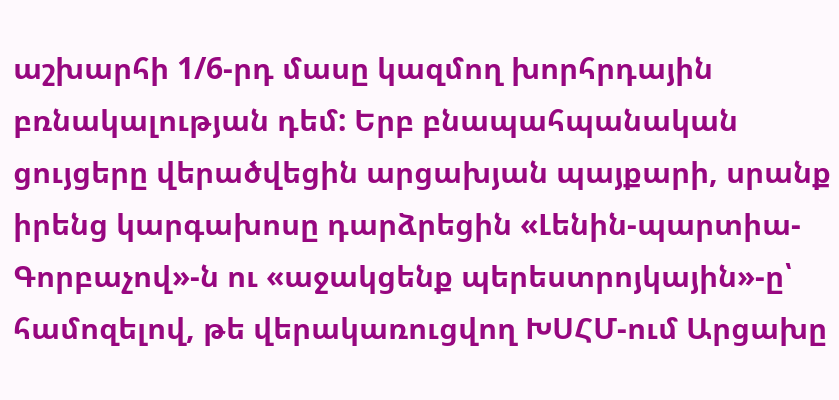աշխարհի 1/6-րդ մասը կազմող խորհրդային բռնակալության դեմ: Երբ բնապահպանական ցույցերը վերածվեցին արցախյան պայքարի, սրանք իրենց կարգախոսը դարձրեցին «Լենին-պարտիա-Գորբաչով»-ն ու «աջակցենք պերեստրոյկային»-ը՝ համոզելով, թե վերակառուցվող ԽՍՀՄ-ում Արցախը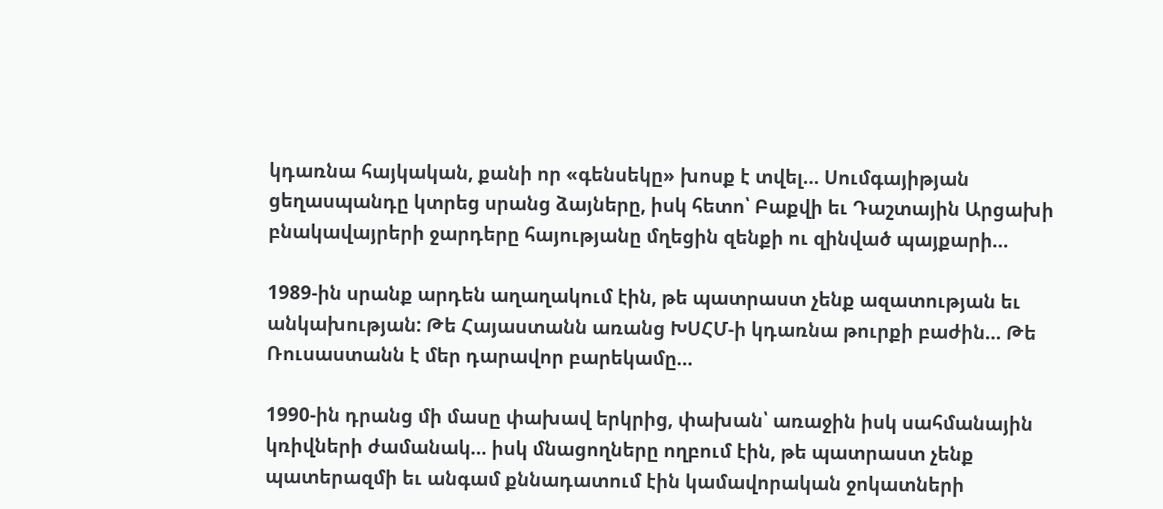կդառնա հայկական, քանի որ «գենսեկը» խոսք է տվել… Սումգայիթյան ցեղասպանդը կտրեց սրանց ձայները, իսկ հետո՝ Բաքվի եւ Դաշտային Արցախի բնակավայրերի ջարդերը հայությանը մղեցին զենքի ու զինված պայքարի…

1989-ին սրանք արդեն աղաղակում էին, թե պատրաստ չենք ազատության եւ անկախության: Թե Հայաստանն առանց ԽՍՀՄ-ի կդառնա թուրքի բաժին… Թե Ռուսաստանն է մեր դարավոր բարեկամը…

1990-ին դրանց մի մասը փախավ երկրից, փախան՝ առաջին իսկ սահմանային կռիվների ժամանակ… իսկ մնացողները ողբում էին, թե պատրաստ չենք պատերազմի եւ անգամ քննադատում էին կամավորական ջոկատների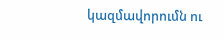կազմավորումն ու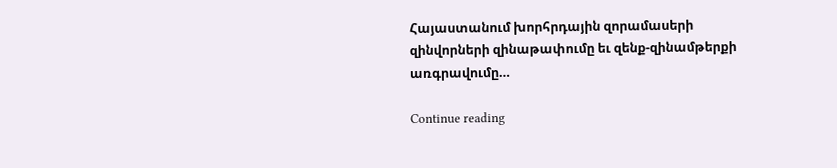Հայաստանում խորհրդային զորամասերի զինվորների զինաթափումը եւ զենք-զինամթերքի առգրավումը…

Continue reading